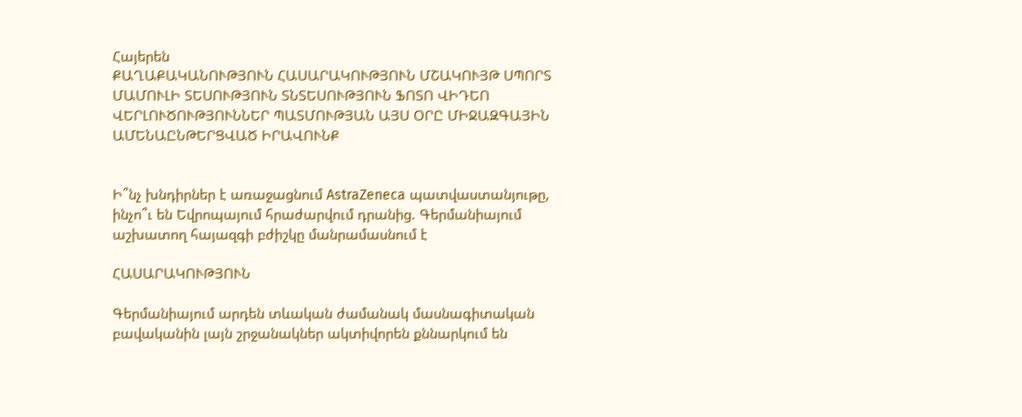Հայերեն
ՔԱՂԱՔԱԿԱՆՈՒԹՅՈՒՆ ՀԱՍԱՐԱԿՈՒԹՅՈՒՆ ՄՇԱԿՈՒՅԹ ՍՊՈՐՏ ՄԱՄՈՒԼԻ ՏԵՍՈՒԹՅՈՒՆ ՏՆՏԵՍՈՒԹՅՈՒՆ ՖՈՏՈ ՎԻԴԵՈ ՎԵՐԼՈՒԾՈՒԹՅՈՒՆՆԵՐ ՊԱՏՄՈՒԹՅԱՆ ԱՅՍ ՕՐԸ ՄԻՋԱԶԳԱՅԻՆ ԱՄԵՆԱԸՆԹԵՐՑՎԱԾ ԻՐԱՎՈՒՆՔ


Ի՞նչ խնդիրներ է առաջացնում AstraZeneca պատվաստանյութը, ինչո՞ւ են Եվրոպայում հրաժարվում դրանից. Գերմանիայում աշխատող հայազգի բժիշկը մանրամասնում է

ՀԱՍԱՐԱԿՈՒԹՅՈՒՆ

Գերմանիայում արդեն տևական ժամանակ մասնագիտական բավականին լայն շրջանակներ ակտիվորեն քննարկում են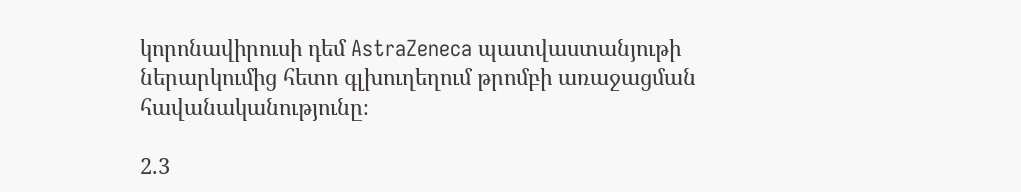կորոնավիրուսի դեմ AstraZeneca պատվաստանյութի ներարկումից հետո գլխուղեղում թրոմբի առաջացման հավանականությունը։

2.3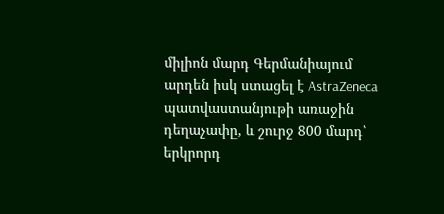միլիոն մարդ Գերմանիայում արդեն իսկ ստացել է AstraZeneca պատվաստանյութի առաջին դեղաչափը, և շուրջ 800 մարդ՝ երկրորդ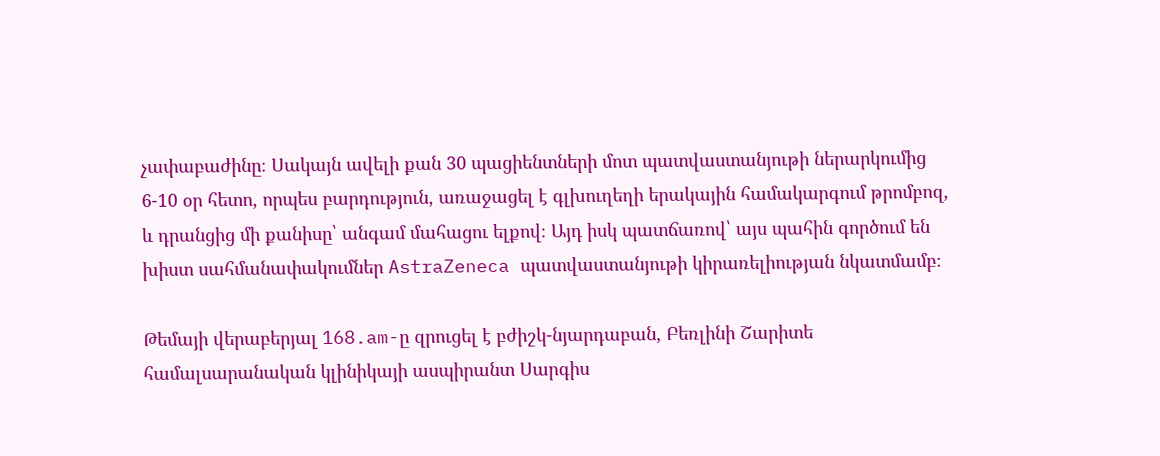չափաբաժինը։ Սակայն ավելի քան 30 պացիենտների մոտ պատվաստանյութի ներարկումից 6-10 օր հետո, որպես բարդություն, առաջացել է գլխուղեղի երակային համակարգում թրոմբոզ, և դրանցից մի քանիսը՝ անգամ մահացու ելքով։ Այդ իսկ պատճառով՝ այս պահին գործում են խիստ սահմանափակումներ AstraZeneca պատվաստանյութի կիրառելիության նկատմամբ։

Թեմայի վերաբերյալ 168.am-ը զրուցել է բժիշկ-նյարդաբան, Բեռլինի Շարիտե համալսարանական կլինիկայի ասպիրանտ Սարգիս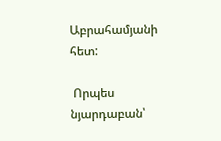Աբրահամյանի հետ:

 Որպես նյարդաբան՝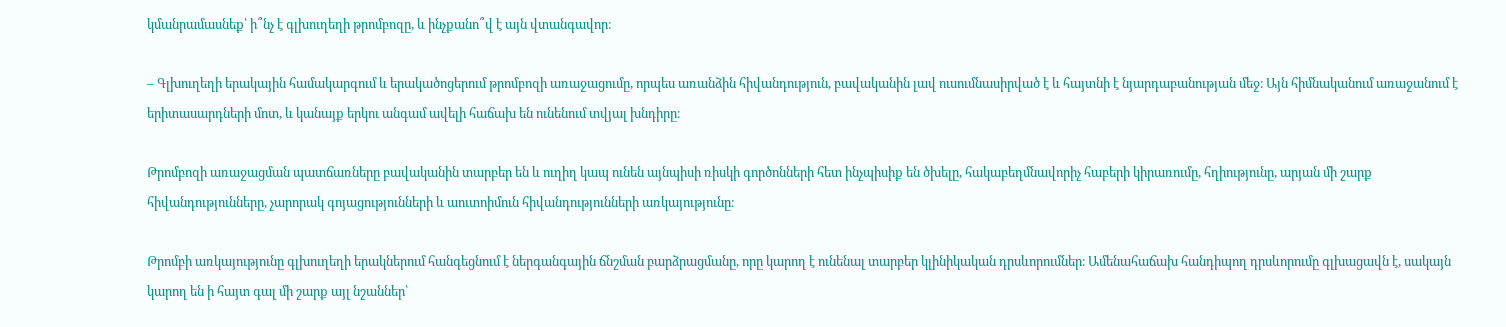կմանրամասնեք՝ ի՞նչ է գլխուղեղի թրոմբոզը, և ինչքանո՞վ է այն վտանգավոր։

– Գլխուղեղի երակային համակարգում և երակածոցերում թրոմբոզի առաջացումը, որպես առանձին հիվանդություն, բավականին լավ ուսումնասիրված է և հայտնի է նյարդաբանության մեջ։ Այն հիմնականում առաջանում է երիտասարդների մոտ, և կանայք երկու անգամ ավելի հաճախ են ունենում տվյալ խնդիրը։

Թրոմբոզի առաջացման պատճառները բավականին տարբեր են և ուղիղ կապ ունեն այնպիսի ռիսկի գործոնների հետ ինչպիսիք են ծխելը, հակաբեղմնավորիչ հաբերի կիրառումը, հղիությունը, արյան մի շարք հիվանդությունները, չարորակ գոյացությունների և աուտոիմուն հիվանդությունների առկայությունը։

Թրոմբի առկայությունը գլխուղեղի երակներում հանգեցնում է ներգանգային ճնշման բարձրացմանը, որը կարող է ունենալ տարբեր կլինիկական դրսևորումներ։ Ամենահաճախ հանդիպող դրսևորումը գլխացավն է, սակայն կարող են ի հայտ գալ մի շարք այլ նշաններ՝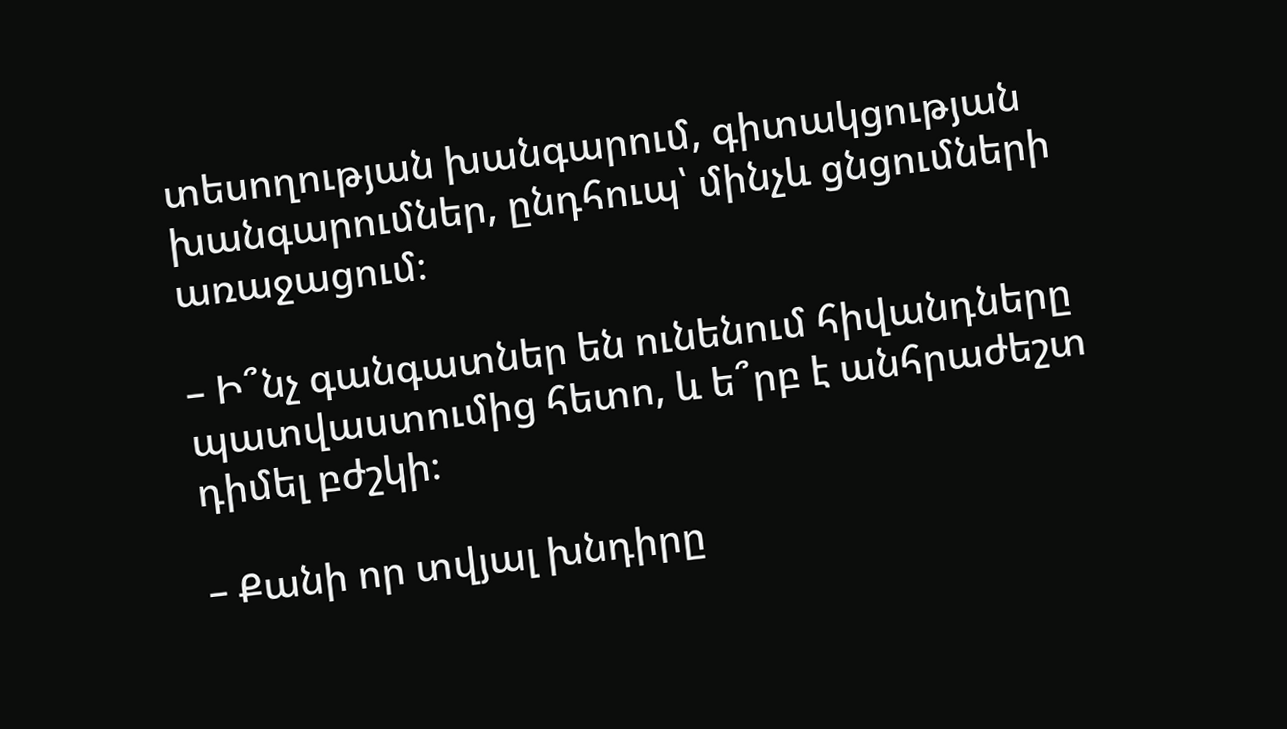տեսողության խանգարում, գիտակցության խանգարումներ, ընդհուպ՝ մինչև ցնցումների առաջացում։

– Ի՞նչ գանգատներ են ունենում հիվանդները պատվաստումից հետո, և ե՞րբ է անհրաժեշտ դիմել բժշկի։

– Քանի որ տվյալ խնդիրը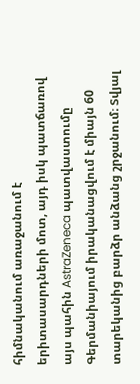հիմնականում առաջանում է երիտասարդների մոտ, այդ իսկ պատճառով այս պահին AstraZeneca պատվաստումը Գերմանիայում իրականացվում է միայն 60 տարեկանից բարձր անձանց շրջանում։ Տվյալ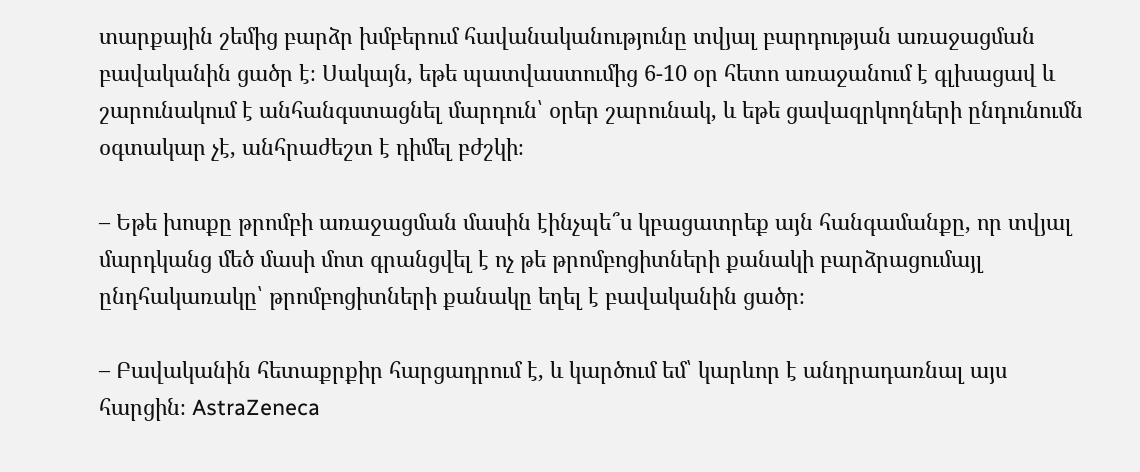տարքային շեմից բարձր խմբերում հավանականությունը տվյալ բարդության առաջացման բավականին ցածր է։ Սակայն, եթե պատվաստումից 6-10 օր հետո առաջանում է գլխացավ և շարունակում է անհանգստացնել մարդուն՝ օրեր շարունակ, և եթե ցավազրկողների ընդունումն օգտակար չէ, անհրաժեշտ է դիմել բժշկի։

– Եթե խոսքը թրոմբի առաջացման մասին էինչպե՞ս կբացատրեք այն հանգամանքը, որ տվյալ մարդկանց մեծ մասի մոտ գրանցվել է ոչ թե թրոմբոցիտների քանակի բարձրացումայլ ընդհակառակը՝ թրոմբոցիտների քանակը եղել է բավականին ցածր։

– Բավականին հետաքրքիր հարցադրում է, և կարծում եմ՝ կարևոր է անդրադառնալ այս հարցին։ AstraZeneca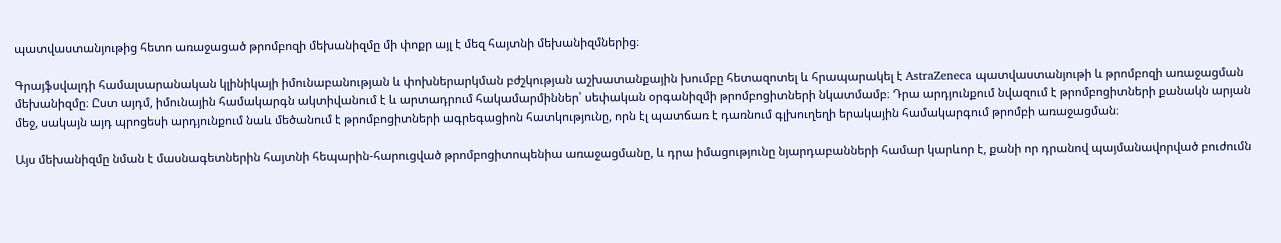պատվաստանյութից հետո առաջացած թրոմբոզի մեխանիզմը մի փոքր այլ է մեզ հայտնի մեխանիզմներից։

Գրայֆսվալդի համալսարանական կլինիկայի իմունաբանության և փոխներարկման բժշկության աշխատանքային խումբը հետազոտել և հրապարակել է AstraZeneca պատվաստանյութի և թրոմբոզի առաջացման մեխանիզմը։ Ըստ այդմ, իմունային համակարգն ակտիվանում է և արտադրում հակամարմիններ՝ սեփական օրգանիզմի թրոմբոցիտների նկատմամբ։ Դրա արդյունքում նվազում է թրոմբոցիտների քանակն արյան մեջ, սակայն այդ պրոցեսի արդյունքում նաև մեծանում է թրոմբոցիտների ագրեգացիոն հատկությունը, որն էլ պատճառ է դառնում գլխուղեղի երակային համակարգում թրոմբի առաջացման։

Այս մեխանիզմը նման է մասնագետներին հայտնի հեպարին-հարուցված թրոմբոցիտոպենիա առաջացմանը, և դրա իմացությունը նյարդաբանների համար կարևոր է, քանի որ դրանով պայմանավորված բուժումն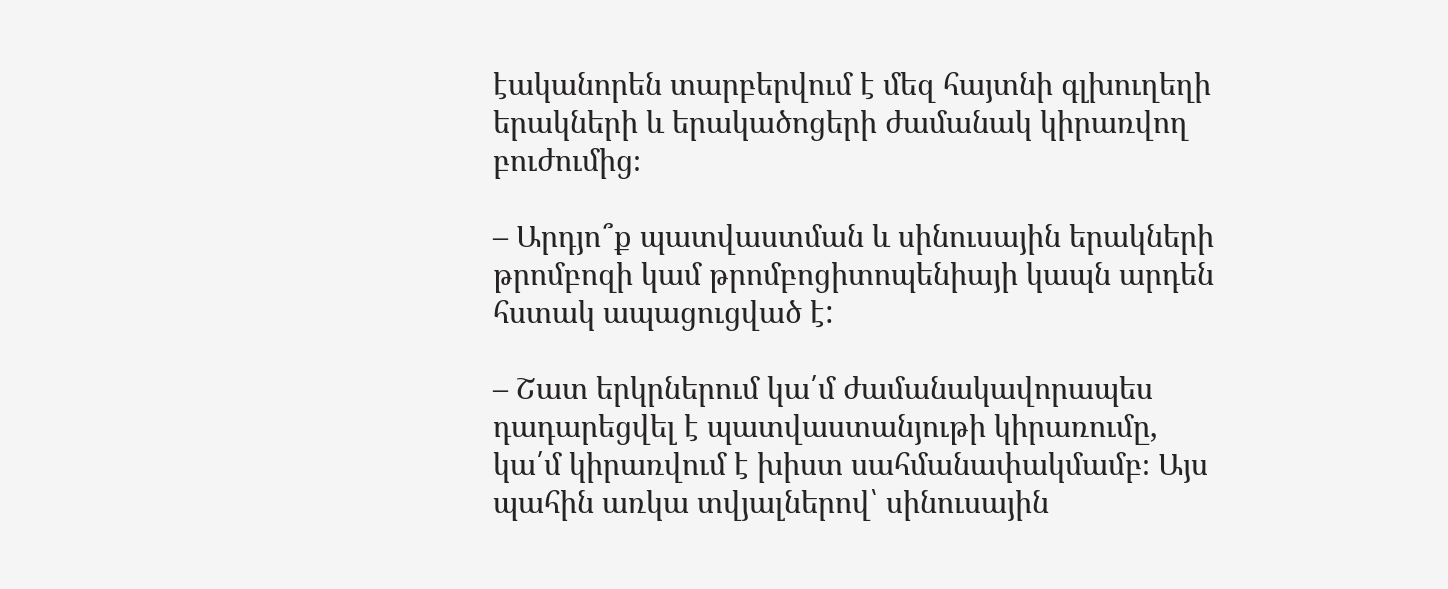էականորեն տարբերվում է մեզ հայտնի գլխուղեղի երակների և երակածոցերի ժամանակ կիրառվող բուժումից։

– Արդյո՞ք պատվաստման և սինուսային երակների թրոմբոզի կամ թրոմբոցիտոպենիայի կապն արդեն հստակ ապացուցված է:

– Շատ երկրներում կա՛մ ժամանակավորապես դադարեցվել է պատվաստանյութի կիրառումը, կա՛մ կիրառվում է խիստ սահմանափակմամբ։ Այս պահին առկա տվյալներով՝ սինուսային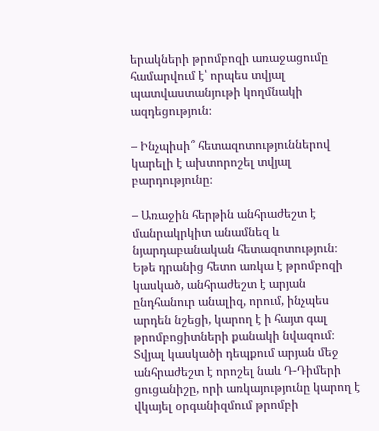երակների թրոմբոզի առաջացումը համարվում է՝ որպես տվյալ պատվաստանյութի կողմնակի ազդեցություն։

– Ինչպիսի՞ հետազոտություններով կարելի է ախտորոշել տվյալ բարդությունը։

– Առաջին հերթին անհրաժեշտ է մանրակրկիտ անամնեզ և նյարդաբանական հետազոտություն։ Եթե դրանից հետո առկա է թրոմբոզի կասկած, անհրաժեշտ է արյան ընդհանուր անալիզ, որում, ինչպես արդեն նշեցի, կարող է ի հայտ գալ թրոմբոցիտների քանակի նվազում։ Տվյալ կասկածի դեպքում արյան մեջ անհրաժեշտ է որոշել նաև Դ-Դիմերի ցուցանիշը, որի առկայությունը կարող է վկայել օրգանիզմում թրոմբի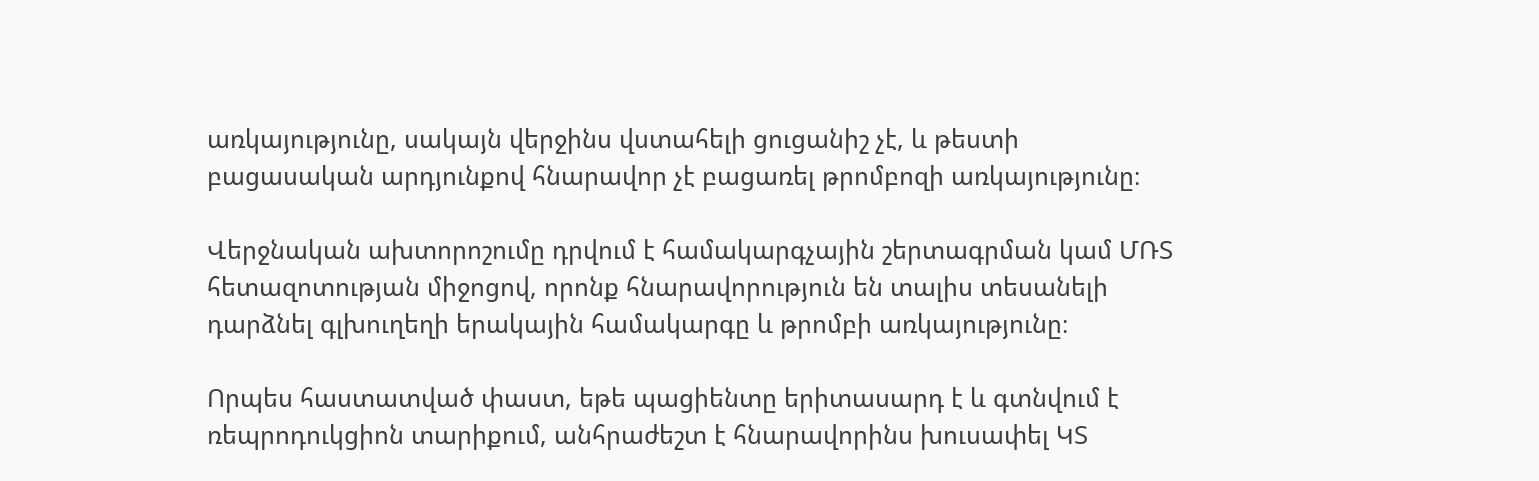առկայությունը, սակայն վերջինս վստահելի ցուցանիշ չէ, և թեստի բացասական արդյունքով հնարավոր չէ բացառել թրոմբոզի առկայությունը։

Վերջնական ախտորոշումը դրվում է համակարգչային շերտագրման կամ ՄՌՏ հետազոտության միջոցով, որոնք հնարավորություն են տալիս տեսանելի դարձնել գլխուղեղի երակային համակարգը և թրոմբի առկայությունը։

Որպես հաստատված փաստ, եթե պացիենտը երիտասարդ է և գտնվում է ռեպրոդուկցիոն տարիքում, անհրաժեշտ է հնարավորինս խուսափել ԿՏ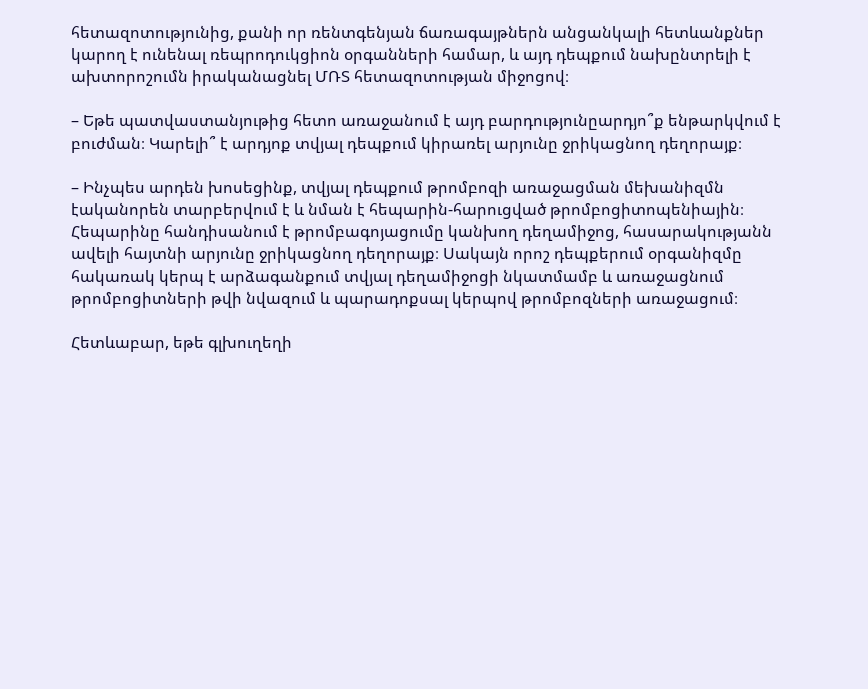հետազոտությունից, քանի որ ռենտգենյան ճառագայթներն անցանկալի հետևանքներ կարող է ունենալ ռեպրոդուկցիոն օրգանների համար, և այդ դեպքում նախընտրելի է ախտորոշումն իրականացնել ՄՌՏ հետազոտության միջոցով։

– Եթե պատվաստանյութից հետո առաջանում է այդ բարդությունըարդյո՞ք ենթարկվում է բուժման։ Կարելի՞ է արդյոք տվյալ դեպքում կիրառել արյունը ջրիկացնող դեղորայք։

– Ինչպես արդեն խոսեցինք, տվյալ դեպքում թրոմբոզի առաջացման մեխանիզմն էականորեն տարբերվում է և նման է հեպարին-հարուցված թրոմբոցիտոպենիային։ Հեպարինը հանդիսանում է թրոմբագոյացումը կանխող դեղամիջոց, հասարակությանն ավելի հայտնի արյունը ջրիկացնող դեղորայք։ Սակայն որոշ դեպքերում օրգանիզմը հակառակ կերպ է արձագանքում տվյալ դեղամիջոցի նկատմամբ և առաջացնում թրոմբոցիտների թվի նվազում և պարադոքսալ կերպով թրոմբոզների առաջացում։

Հետևաբար, եթե գլխուղեղի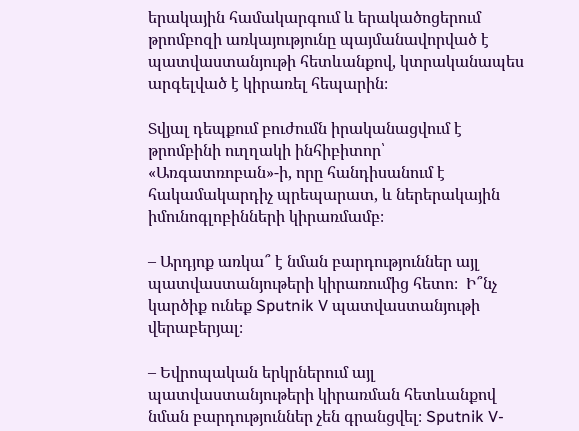երակային համակարգում և երակածոցերում թրոմբոզի առկայությունը պայմանավորված է պատվաստանյութի հետևանքով, կտրականապես արգելված է կիրառել հեպարին։

Տվյալ դեպքում բուժումն իրականացվում է թրոմբինի ուղղակի ինհիբիտոր՝ «Առգատռոբան»-ի, որը հանդիսանում է հակամակարդիչ պրեպարատ, և ներերակային իմունոգլոբինների կիրառմամբ։

– Արդյոք առկա՞ է նման բարդություններ այլ պատվաստանյութերի կիրառումից հետո։  Ի՞նչ կարծիք ունեք Sputnik V պատվաստանյութի վերաբերյալ։

– Եվրոպական երկրներում այլ պատվաստանյութերի կիրառման հետևանքով նման բարդություններ չեն գրանցվել։ Sputnik V-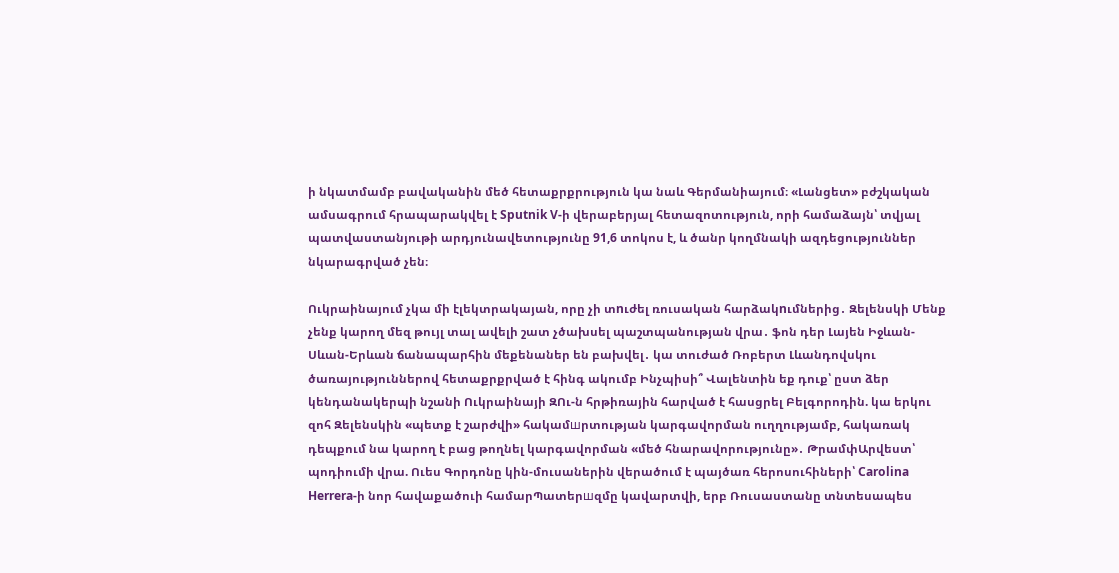ի նկատմամբ բավականին մեծ հետաքրքրություն կա նաև Գերմանիայում։ «Լանցետ» բժշկական ամսագրում հրապարակվել է Sputnik V-ի վերաբերյալ հետազոտություն, որի համաձայն՝ տվյալ պատվաստանյութի արդյունավետությունը 91,6 տոկոս է, և ծանր կողմնակի ազդեցություններ նկարագրված չեն։

Ուկրաինայում չկա մի էլեկտրակայան, որը չի տnւժել ռուսական հարձակnւմներից․ Զելենսկի Մենք չենք կարող մեզ թույլ տալ ավելի շատ չծախսել պաշտպանության վրա․ ֆոն դեր Լայեն Իջևան-Սևան-Երևան ճանապարհին մեքենաներ են բախվել․ կա տուժած Ռոբերտ Լևանդովսկու ծառայություններով հետաքրքրված է հինգ ակումբ Ինչպիսի՞ Վալենտին եք դուք՝ ըստ ձեր կենդանակերպի նշանի Ուկրաինայի ԶՈւ-ն հրթիռային հարված է հասցրել Բելգորոդին. կա երկու զոհ Զելենսկին «պետք է շարժվի» հակամшրտության կարգավորման ուղղությամբ, հակառակ դեպքում նա կարող է բաց թողնել կարգավորման «մեծ հնարավորությունը»․ ԹրամփԱրվեստ՝ պոդիումի վրա. Ուես Գորդոնը կին-մուսաներին վերածում է պայծառ հերոսուհիների՝ Carolina Herrera-ի նոր հավաքածուի համարՊատերшզմը կավարտվի, երբ Ռուսաստանը տնտեսապես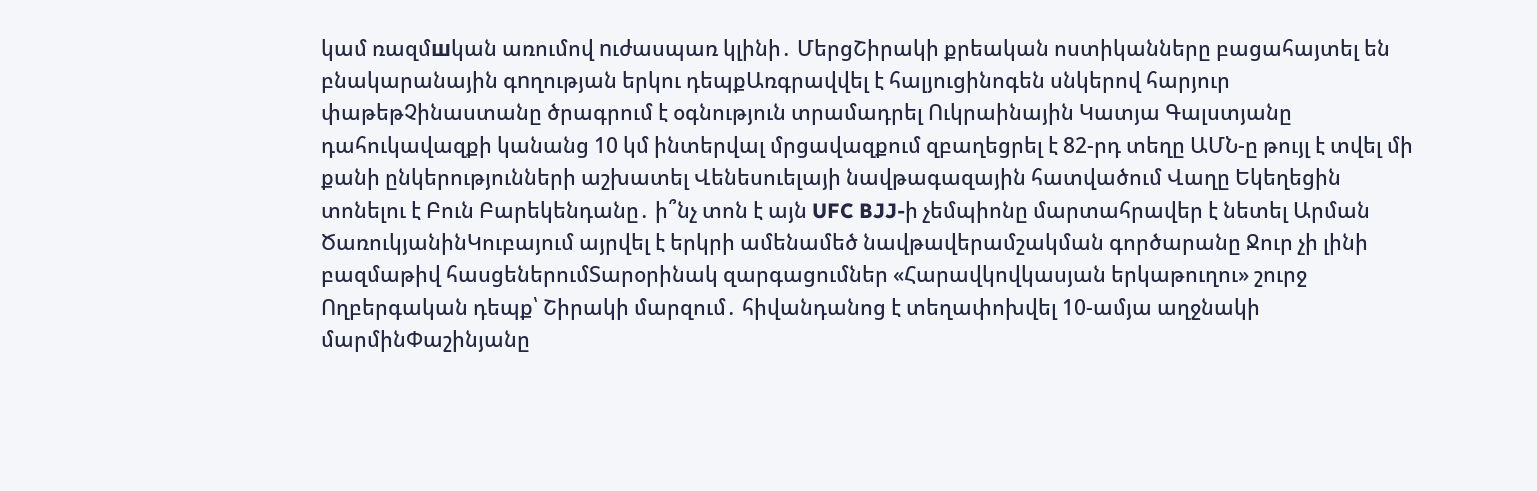կամ ռազմшկան առումով nւժասպառ կլինի․ ՄերցՇիրակի քրեական ոստիկանները բացահայտել են բնակարանային գnղության երկու դեպքԱռգրավվել է հալյուցինոգեն սնկերով հարյուր փաթեթՉինաստանը ծրագրում է օգնություն տրամադրել Ուկրաինային Կատյա Գալստյանը դահուկավազքի կանանց 10 կմ ինտերվալ մրցավազքում զբաղեցրել է 82-րդ տեղը ԱՄՆ-ը թույլ է տվել մի քանի ընկերությունների աշխատել Վենեսուելայի նավթագազային հատվածում Վաղը Եկեղեցին տոնելու է Բուն Բարեկենդանը․ ի՞նչ տոն է այն UFC BJJ-ի չեմպիոնը մարտահրավեր է նետել Արման ԾառուկյանինԿուբայում այրվել է երկրի ամենամեծ նավթավերամշակման գործարանը Ջուր չի լինի բազմաթիվ հասցեներումՏարօրինակ զարգացումներ «Հարավկովկասյան երկաթուղու» շուրջ Ողբերգական դեպք՝ Շիրակի մարզում․ հիվանդանոց է տեղափոխվել 10-ամյա աղջնակի մարմինՓաշինյանը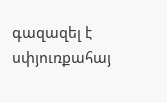գազազել է սփյուռքահայ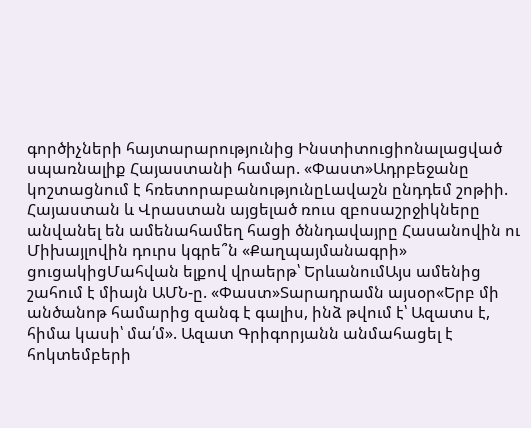գործիչների հայտարարությունից Ինստիտուցիոնալացված սպառնալիք Հայաստանի համար. «Փաստ»Ադրբեջանը կոշտացնում է հռետորաբանությունըԼավաշն ընդդեմ շոթիի. Հայաստան և Վրաստան այցելած ռուս զբոսաշրջիկները անվանել են ամենահամեղ հացի ծննդավայրը Հասանովին ու Միխայլովին դուրս կգրե՞ն «Քաղպայմանագրի» ցուցակիցՄահվան ելքով վրաերթ՝ ԵրևանումԱյս ամենից շահում է միայն ԱՄՆ-ը. «Փաստ»Տարադրամն այսօր«Երբ մի անծանոթ համարից զանգ է գալիս, ինձ թվում է՝ Ազատս է, հիմա կասի՝ մա՛մ». Ազատ Գրիգորյանն անմահացել է հոկտեմբերի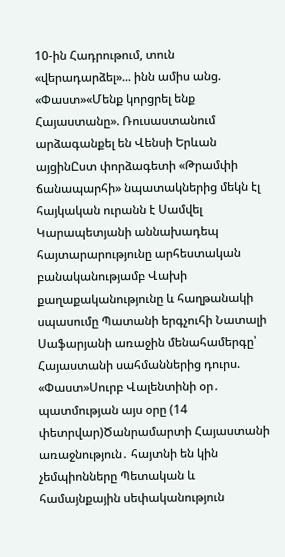10-ին Հադրութում, տուն «վերադարձել»... ինն ամիս անց. «Փաստ»«Մենք կորցրել ենք Հայաստանը». Ռուսաստանում արձագանքել են Վենսի Երևան այցինԸստ փորձագետի «Թրամփի ճանապարհի» նպատակներից մեկն էլ հայկական ուրանն է Սամվել Կարապետյանի աննախադեպ հայտարարությունը արհեստական բանականությամբ Վախի քաղաքականությունը և հաղթանակի սպասումը Պատանի երգչուհի Նատալի Սաֆարյանի առաջին մենահամերգը՝ Հայաստանի սահմաններից դուրս. «Փաստ»Սուրբ Վալենտինի օր․ պատմության այս օրը (14 փետրվար)Ծանրամարտի Հայաստանի առաջնություն․ հայտնի են կին չեմպիոնները Պետական և համայնքային սեփականություն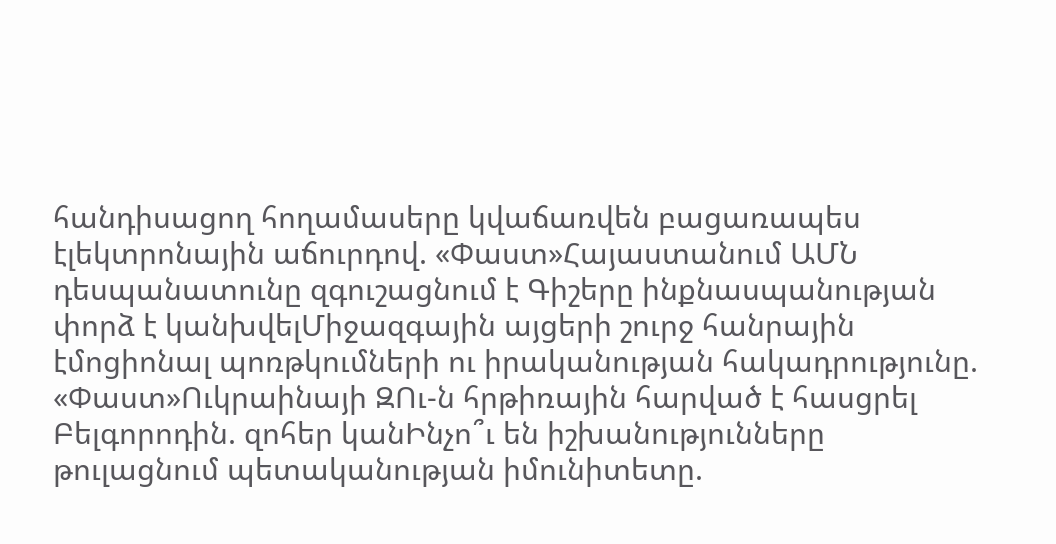հանդիսացող հողամասերը կվաճառվեն բացառապես էլեկտրոնային աճուրդով. «Փաստ»Հայաստանում ԱՄՆ դեսպանատունը զգուշացնում է Գիշերը ինքնասպանության փորձ է կանխվելՄիջազգային այցերի շուրջ հանրային էմոցիոնալ պոռթկումների ու իրականության հակադրությունը. «Փաստ»Ուկրաինայի ԶՈւ-ն հրթիռային հարված է հասցրել Բելգորոդին. զոհեր կանԻնչո՞ւ են իշխանությունները թուլացնում պետականության իմունիտետը.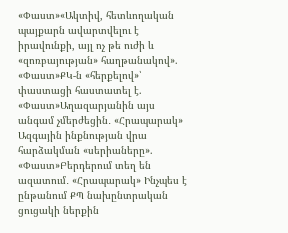«Փաստ»«Ակտիվ, հետևողական պայքարն ավարտվելու է իրավունքի, այլ ոչ թե ուժի և «զոռբայության» հաղթանակով». «Փաստ»ՔԿ-ն «հերքելով»՝ փաստացի հաստատել է. «Փաստ»Աղազարյանին այս անգամ չմերժեցին․ «Հրապարակ» Ազգային ինքնության վրա հարձակման «սերիաները». «Փաստ»Բերդերում տեղ են ազատում․ «Հրապարակ» Ինչպես է ընթանում ՔՊ նախընտրական ցուցակի ներքին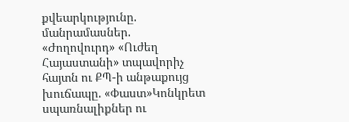քվեարկությունը. մանրամասներ. «Ժողովուրդ» «Ուժեղ Հայաստանի» տպավորիչ հայտն ու ՔՊ-ի անթաքույց խուճապը. «Փաստ»Կոնկրետ սպառնալիքներ ու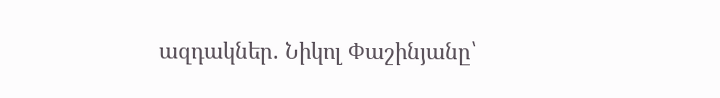ազդակներ. Նիկոլ Փաշինյանը՝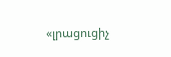«լրացուցիչ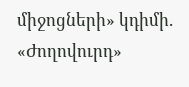միջոցների» կդիմի. «Ժողովուրդ»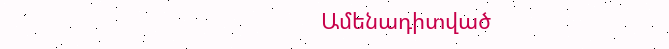Ամենադիտված